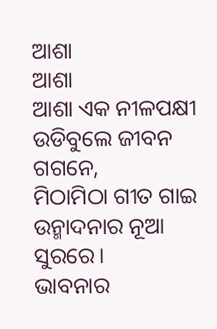ଆଶା
ଆଶା
ଆଶା ଏକ ନୀଳପକ୍ଷୀ
ଉଡିବୁଲେ ଜୀବନ ଗଗନେ,
ମିଠାମିଠା ଗୀତ ଗାଇ
ଉନ୍ମାଦନାର ନୂଆ ସୁରରେ।
ଭାବନାର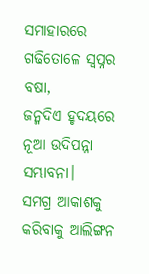ସମାହାରରେ
ଗଢିତୋଳେ ସ୍ବପ୍ନର ବଷା,
ଜନ୍ମଦିଏ ହୃଦୟରେ
ନୂଆ ଉଦିପନ୍ନା ସମ୍ଭାବନା।
ସମଗ୍ର ଆକାଶକୁ କରିବାକୁ ଆଲିଙ୍ଗନ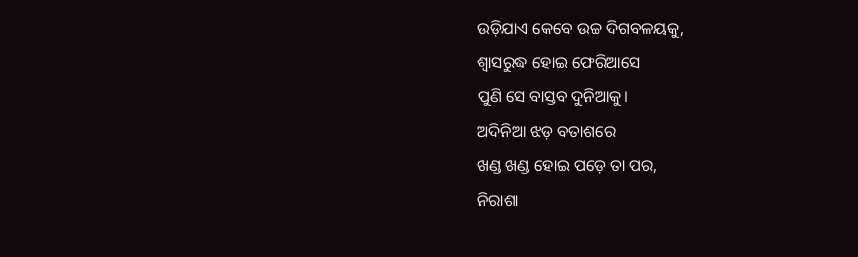ଉଡ଼ିଯାଏ କେବେ ଉଚ୍ଚ ଦିଗବଳୟକୁ,
ଶ୍ୱାସରୁଦ୍ଧ ହୋଇ ଫେରିଆସେ
ପୁଣି ସେ ବାସ୍ତବ ଦୁନିଆକୁ।
ଅଦିନିଆ ଝଡ଼ ବତାଶରେ
ଖଣ୍ଡ ଖଣ୍ଡ ହୋଇ ପଡ଼େ ତା ପର,
ନିରାଶା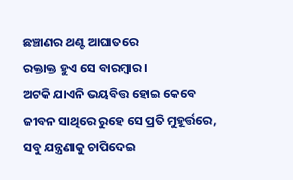ଛଞ୍ଚାଣର ଥଣ୍ଟ ଆଘାତରେ
ରକ୍ତାକ୍ତ ହୁଏ ସେ ବାରମ୍ବାର।
ଅଟକି ଯାଏନି ଭୟବିତ୍ତ ହୋଇ କେବେ
ଜୀବନ ସାଥିରେ ରୁହେ ସେ ପ୍ରତି ମୁହୂର୍ତ୍ତରେ,
ସବୁ ଯନ୍ତ୍ରଣାକୁ ଚାପିଦେଇ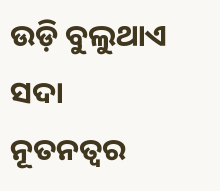ଉଡ଼ି ବୁଲୁଥାଏ ସଦା ନୂତନତ୍ୱର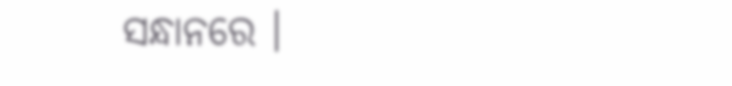ସନ୍ଧାନରେ ।